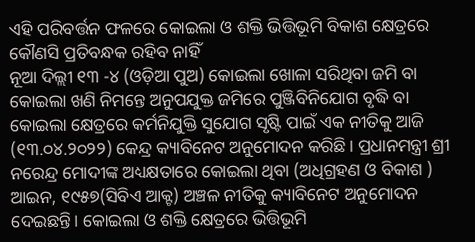ଏହି ପରିବର୍ତ୍ତନ ଫଳରେ କୋଇଲା ଓ ଶକ୍ତି ଭିତ୍ତିଭୂମି ବିକାଶ କ୍ଷେତ୍ରରେ କୌଣସି ପ୍ରତିବନ୍ଧକ ରହିବ ନାହିଁ
ନୂଆ ଦିଲ୍ଲୀ ୧୩ -୪ (ଓଡ଼ିଆ ପୁଅ) କୋଇଲା ଖୋଳା ସରିଥିବା ଜମି ବା କୋଇଲା ଖଣି ନିମନ୍ତେ ଅନୁପଯୁକ୍ତ ଜମିରେ ପୁଞ୍ଜିବିନିଯୋଗ ବୃଦ୍ଧି ବା କୋଇଲା କ୍ଷେତ୍ରରେ କର୍ମନିଯୁକ୍ତି ସୁଯୋଗ ସୃଷ୍ଟି ପାଇଁ ଏକ ନୀତିକୁ ଆଜି (୧୩.୦୪.୨୦୨୨) କେନ୍ଦ୍ର କ୍ୟାବିନେଟ ଅନୁମୋଦନ କରିଛି। ପ୍ରଧାନମନ୍ତ୍ରୀ ଶ୍ରୀ ନରେନ୍ଦ୍ର ମୋଦୀଙ୍କ ଅଧ୍ୟକ୍ଷତାରେ କୋଇଲା ଥିବା (ଅଧିଗ୍ରହଣ ଓ ବିକାଶ ) ଆଇନ, ୧୯୫୭(ସିବିଏ ଆକ୍ଟ) ଅଞ୍ଚଳ ନୀତିକୁ କ୍ୟାବିନେଟ ଅନୁମୋଦନ ଦେଇଛନ୍ତି। କୋଇଲା ଓ ଶକ୍ତି କ୍ଷେତ୍ରରେ ଭିତ୍ତିଭୂମି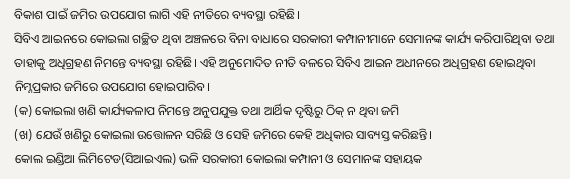ବିକାଶ ପାଇଁ ଜମିର ଉପଯୋଗ ଲାଗି ଏହି ନୀତିରେ ବ୍ୟବସ୍ଥା ରହିଛି।
ସିବିଏ ଆଇନରେ କୋଇଲା ଗଚ୍ଛିତ ଥିବା ଅଞ୍ଚଳରେ ବିନା ବାଧାରେ ସରକାରୀ କମ୍ପାନୀମାନେ ସେମାନଙ୍କ କାର୍ଯ୍ୟ କରିପାରିଥିବା ତଥା ତାହାକୁ ଅଧିଗ୍ରହଣ ନିମନ୍ତେ ବ୍ୟବସ୍ଥା ରହିଛି। ଏହି ଅନୁମୋଦିତ ନୀତି ବଳରେ ସିବିଏ ଆଇନ ଅଧୀନରେ ଅଧିଗ୍ରହଣ ହୋଇଥିବା ନିମ୍ନପ୍ରକାର ଜମିରେ ଉପଯୋଗ ହୋଇପାରିବ।
(କ) କୋଇଲା ଖଣି କାର୍ଯ୍ୟକଳାପ ନିମନ୍ତେ ଅନୁପଯୁକ୍ତ ତଥା ଆର୍ଥିକ ଦୃଷ୍ଟିରୁ ଠିକ୍ ନ ଥିବା ଜମି
(ଖ) ଯେଉଁ ଖଣିରୁ କୋଇଲା ଉତ୍ତୋଳନ ସରିଛି ଓ ସେହି ଜମିରେ କେହି ଅଧିକାର ସାବ୍ୟସ୍ତ କରିଛନ୍ତି।
କୋଲ ଇଣ୍ଡିଆ ଲିମିଟେଡ(ସିଆଇଏଲ) ଭଳି ସରକାରୀ କୋଇଲା କମ୍ପାନୀ ଓ ସେମାନଙ୍କ ସହାୟକ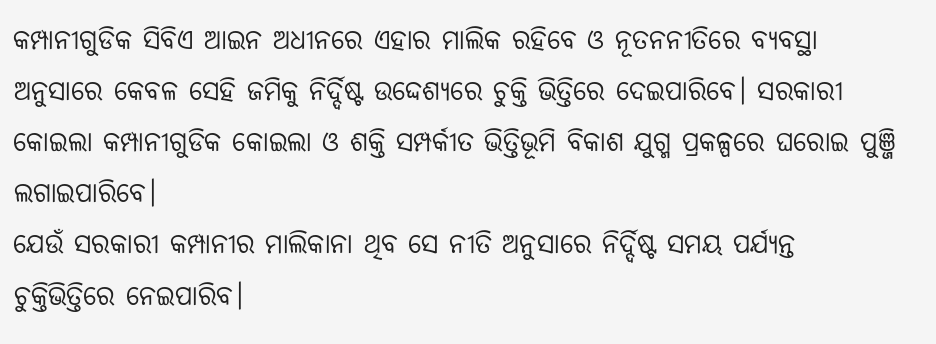କମ୍ପାନୀଗୁଡିକ ସିବିଏ ଆଇନ ଅଧୀନରେ ଏହାର ମାଲିକ ରହିବେ ଓ ନୂତନନୀତିରେ ବ୍ୟବସ୍ଥା ଅନୁସାରେ କେବଳ ସେହି ଜମିକୁ ନିର୍ଦ୍ଦିଷ୍ଟ ଉଦ୍ଦେଶ୍ୟରେ ଚୁକ୍ତି ଭିତ୍ତିରେ ଦେଇପାରିବେ। ସରକାରୀ କୋଇଲା କମ୍ପାନୀଗୁଡିକ କୋଇଲା ଓ ଶକ୍ତି ସମ୍ପର୍କୀତ ଭିତ୍ତିଭୂମି ବିକାଶ ଯୁଗ୍ମ ପ୍ରକଳ୍ପରେ ଘରୋଇ ପୁଞ୍ଜି ଲଗାଇପାରିବେ।
ଯେଉଁ ସରକାରୀ କମ୍ପାନୀର ମାଲିକାନା ଥିବ ସେ ନୀତି ଅନୁସାରେ ନିର୍ଦ୍ଦିଷ୍ଟ ସମୟ ପର୍ଯ୍ୟନ୍ତ ଚୁକ୍ତିଭିତ୍ତିରେ ନେଇପାରିବ।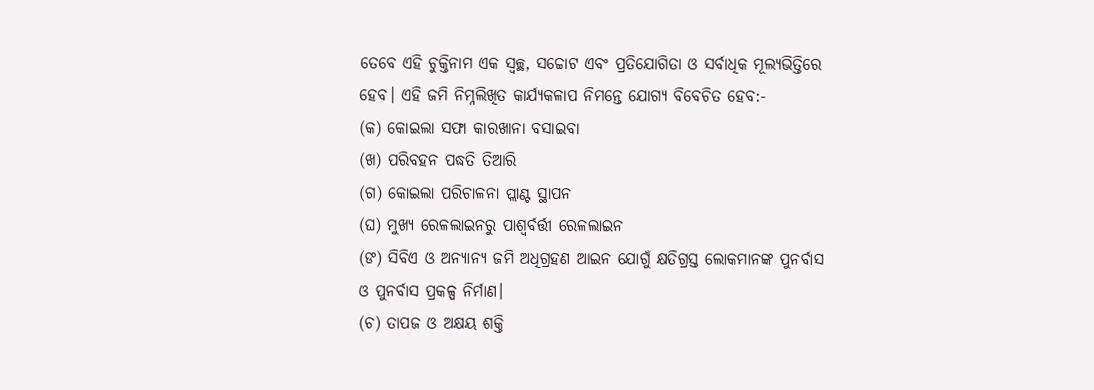ତେବେ ଏହି ଚୁକ୍ତିନାମ ଏକ ସ୍ୱଚ୍ଛ, ସଚ୍ଚୋଟ ଏବଂ ପ୍ରତିଯୋଗିତା ଓ ସର୍ବାଧିକ ମୂଲ୍ୟଭିତ୍ତିରେ ହେବ। ଏହି ଜମି ନିମ୍ନଲିଖିତ କାର୍ଯ୍ୟକଳାପ ନିମନ୍ତେ ଯୋଗ୍ୟ ବିବେଚିତ ହେବ:-
(କ) କୋଇଲା ସଫା କାରଖାନା ବସାଇବା
(ଖ) ପରିବହନ ପଦ୍ଧତି ତିଆରି
(ଗ) କୋଇଲା ପରିଚାଳନା ପ୍ଲାଣ୍ଟ ସ୍ଥାପନ
(ଘ) ମୁଖ୍ୟ ରେଳଲାଇନରୁ ପାଶ୍ୱର୍ବର୍ତ୍ତୀ ରେଳଲାଇନ
(ଙ) ସିବିଏ ଓ ଅନ୍ୟାନ୍ୟ ଜମି ଅଧିଗ୍ରହଣ ଆଇନ ଯୋଗୁଁ କ୍ଷତିଗ୍ରସ୍ତ ଲୋକମାନଙ୍କ ପୁନର୍ବାସ ଓ ପୁନର୍ବାସ ପ୍ରକଳ୍ପ ନିର୍ମାଣ।
(ଚ) ତାପଜ ଓ ଅକ୍ଷୟ ଶକ୍ତି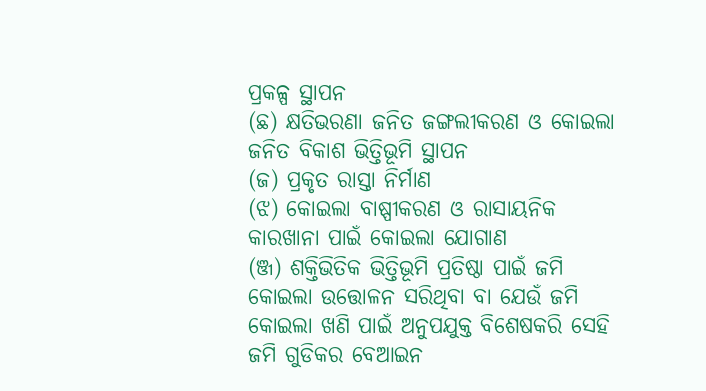ପ୍ରକଳ୍ପ ସ୍ଥାପନ
(ଛ) କ୍ଷତିଭରଣା ଜନିତ ଜଙ୍ଗଲୀକରଣ ଓ କୋଇଲା ଜନିତ ବିକାଶ ଭିତ୍ତିଭୂମି ସ୍ଥାପନ
(ଜ) ପ୍ରକୃତ ରାସ୍ତା ନିର୍ମାଣ
(ଝ) କୋଇଲା ବାଷ୍ପୀକରଣ ଓ ରାସାୟନିକ କାରଖାନା ପାଇଁ କୋଇଲା ଯୋଗାଣ
(ଞ୍ଜ) ଶକ୍ତିଭିତିକ ଭିତ୍ତିଭୂମି ପ୍ରତିଷ୍ଠା ପାଇଁ ଜମି
କୋଇଲା ଉତ୍ତୋଳନ ସରିଥିବା ବା ଯେଉଁ ଜମି କୋଇଲା ଖଣି ପାଇଁ ଅନୁପଯୁକ୍ତ ବିଶେଷକରି ସେହି ଜମି ଗୁଡିକର ବେଆଇନ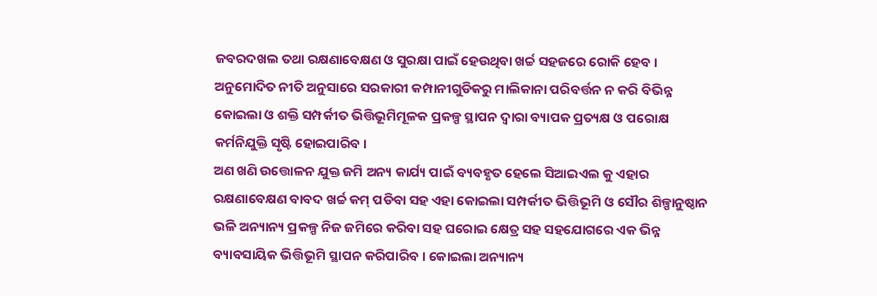ଜବରଦଖଲ ତଥା ରକ୍ଷଣାବେକ୍ଷଣ ଓ ସୁରକ୍ଷା ପାଇଁ ହେଉଥିବା ଖର୍ଚ୍ଚ ସହଜରେ ରୋକି ହେବ। ଅନୁମୋଦିତ ନୀତି ଅନୁସାରେ ସରକାରୀ କମ୍ପାନୀଗୁଡିକରୁ ମାଲିକାନା ପରିବର୍ତ୍ତନ ନ କରି ବିଭିନ୍ନ କୋଇଲା ଓ ଶକ୍ତି ସମ୍ପର୍କୀତ ଭିତ୍ତିଭୂମିମୂଳକ ପ୍ରକଳ୍ପ ସ୍ଥାପନ ଦ୍ୱାରା ବ୍ୟାପକ ପ୍ରତ୍ୟକ୍ଷ ଓ ପରୋକ୍ଷ କର୍ମନିଯୁକ୍ତି ସୃଷ୍ଟି ହୋଇପାରିବ।
ଅଣ ଖଣି ଉତ୍ତୋଳନ ଯୁକ୍ତ ଜମି ଅନ୍ୟ କାର୍ଯ୍ୟ ପାଇଁ ବ୍ୟବହୃତ ହେଲେ ସିଆଇଏଲ କୁ ଏହାର ରକ୍ଷଣାବେକ୍ଷଣ ବାବଦ ଖର୍ଚ୍ଚ କମ୍ ପଡିବା ସହ ଏହା କୋଇଲା ସମ୍ପର୍କୀତ ଭିତ୍ତିଭୂମି ଓ ସୌର ଶିଳ୍ପାନୁଷ୍ଠାନ ଭଳି ଅନ୍ୟାନ୍ୟ ପ୍ରକଳ୍ପ ନିଜ ଜମିରେ କରିବା ସହ ଘରୋଇ କ୍ଷେତ୍ର ସହ ସହଯୋଗରେ ଏକ ଭିନ୍ନ ବ୍ୟାବସାୟିକ ଭିତ୍ତିଭୂମି ସ୍ଥାପନ କରିପାରିବ। କୋଇଲା ଅନ୍ୟାନ୍ୟ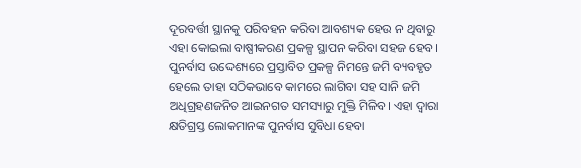ଦୂରବର୍ତ୍ତୀ ସ୍ଥାନକୁ ପରିବହନ କରିବା ଆବଶ୍ୟକ ହେଉ ନ ଥିବାରୁ ଏହା କୋଇଲା ବାଷ୍ପୀକରଣ ପ୍ରକଳ୍ପ ସ୍ଥାପନ କରିବା ସହଜ ହେବ।
ପୁନର୍ବାସ ଉଦ୍ଦେଶ୍ୟରେ ପ୍ରସ୍ତାବିତ ପ୍ରକଳ୍ପ ନିମନ୍ତେ ଜମି ବ୍ୟବହୃତ ହେଲେ ତାହା ସଠିକଭାବେ କାମରେ ଲାଗିବା ସହ ସାନି ଜମି ଅଧିଗ୍ରହଣଜନିତ ଆଇନଗତ ସମସ୍ୟାରୁ ମୁକ୍ତି ମିଳିବ। ଏହା ଦ୍ୱାରା କ୍ଷତିଗ୍ରସ୍ତ ଲୋକମାନଙ୍କ ପୁନର୍ବାସ ସୁବିଧା ହେବା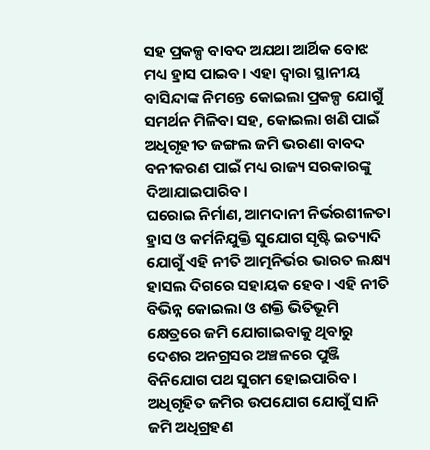ସହ ପ୍ରକଳ୍ପ ବାବଦ ଅଯଥା ଆର୍ଥିକ ବୋଝ ମଧ୍ୟ ହ୍ରାସ ପାଇବ। ଏହା ଦ୍ୱାରା ସ୍ଥାନୀୟ ବାସିନ୍ଦାଙ୍କ ନିମନ୍ତେ କୋଇଲା ପ୍ରକଳ୍ପ ଯୋଗୁଁ ସମର୍ଥନ ମିଳିବା ସହ, କୋଇଲା ଖଣି ପାଇଁ ଅଧିଗୃହୀତ ଜଙ୍ଗଲ ଜମି ଭରଣା ବାବଦ ବନୀକରଣ ପାଇଁ ମଧ୍ୟ ରାଜ୍ୟ ସରକାରଙ୍କୁ ଦିଆଯାଇପାରିବ।
ଘରୋଇ ନିର୍ମାଣ, ଆମଦାନୀ ନିର୍ଭରଶୀଳତା ହ୍ରାସ ଓ କର୍ମନିଯୁକ୍ତି ସୁଯୋଗ ସୃଷ୍ଟି ଇତ୍ୟାଦି ଯୋଗୁଁ ଏହି ନୀତି ଆତ୍ମନିର୍ଭର ଭାରତ ଲକ୍ଷ୍ୟ ହାସଲ ଦିଗରେ ସହାୟକ ହେବ। ଏହି ନୀତି ବିଭିନ୍ନ କୋଇଲା ଓ ଶକ୍ତି ଭିତିଭୂମି କ୍ଷେତ୍ରରେ ଜମି ଯୋଗାଇବାକୁ ଥିବାରୁ ଦେଶର ଅନଗ୍ରସର ଅଞ୍ଚଳରେ ପୁଞ୍ଜି ବିନିଯୋଗ ପଥ ସୁଗମ ହୋଇପାରିବ। ଅଧିଗୃହିତ ଜମିର ଉପଯୋଗ ଯୋଗୁଁ ସାନି ଜମି ଅଧିଗ୍ରହଣ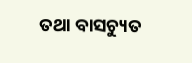ତଥା ବାସଚ୍ୟୁତ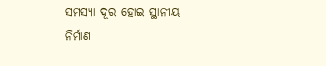ସମସ୍ୟା ଦୂର ହୋଇ ସ୍ଥାନୀୟ ନିର୍ମାଣ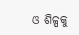ଓ ଶିଳ୍ପକୁ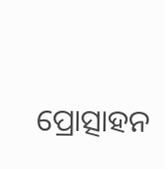ପ୍ରୋତ୍ସାହନ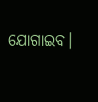ଯୋଗାଇବ।